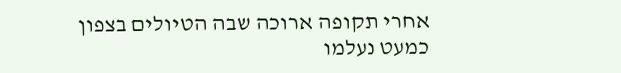אחרי תקופה ארוכה שבה הטיולים בצפון כמעט נעלמו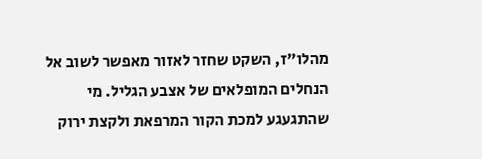מהלו"ז, השקט שחזר לאזור מאפשר לשוב אל הנחלים המופלאים של אצבע הגליל. מי שהתגעגע למכת הקור המרפאת ולקצת ירוק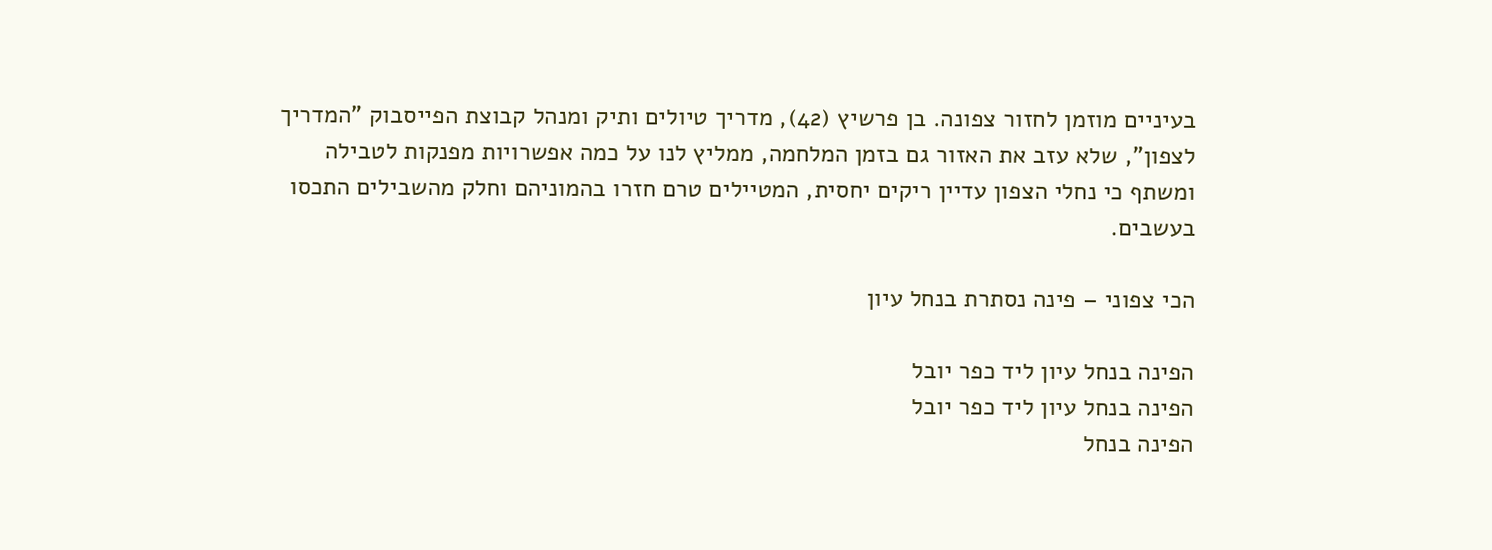בעיניים מוזמן לחזור צפונה. בן פרשיץ (42), מדריך טיולים ותיק ומנהל קבוצת הפייסבוק "המדריך לצפון", שלא עזב את האזור גם בזמן המלחמה, ממליץ לנו על כמה אפשרויות מפנקות לטבילה ומשתף כי נחלי הצפון עדיין ריקים יחסית, המטיילים טרם חזרו בהמוניהם וחלק מהשבילים התכסו בעשבים.

הכי צפוני – פינה נסתרת בנחל עיון

הפינה בנחל עיון ליד כפר יובל
הפינה בנחל עיון ליד כפר יובל
הפינה בנחל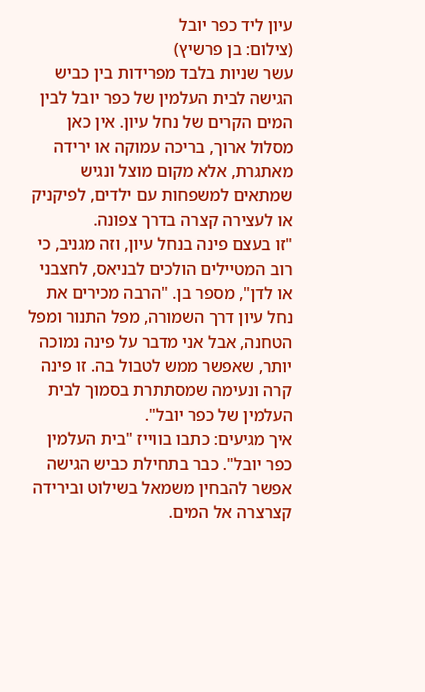עיון ליד כפר יובל
(צילום: בן פרשיץ)
עשר שניות בלבד מפרידות בין כביש הגישה לבית העלמין של כפר יובל לבין המים הקרים של נחל עיון. אין כאן מסלול ארוך, בריכה עמוקה או ירידה מאתגרת, אלא מקום מוצל ונגיש שמתאים למשפחות עם ילדים, לפיקניק או לעצירה קצרה בדרך צפונה.
"זו בעצם פינה בנחל עיון, וזה מגניב, כי רוב המטיילים הולכים לבניאס, לחצבני או לדן", מספר בן. "הרבה מכירים את נחל עיון דרך השמורה, מפל התנור ומפל הטחנה, אבל אני מדבר על פינה נמוכה יותר, שאפשר ממש לטבול בה. זו פינה קרה ונעימה שמסתתרת בסמוך לבית העלמין של כפר יובל".
איך מגיעים: כתבו בווייז "בית העלמין כפר יובל". כבר בתחילת כביש הגישה אפשר להבחין משמאל בשילוט ובירידה קצרצרה אל המים.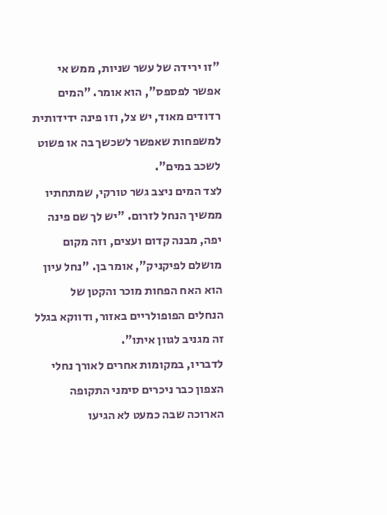"זו ירידה של עשר שניות, ממש אי אפשר לפספס", הוא אומר. "המים רדודים מאוד, יש צל, וזו פינה ידידותית למשפחות שאפשר לשכשך בה או פשוט לשכב במים".
לצד המים ניצב גשר טורקי, שמתחתיו ממשיך הנחל לזרום. "יש לך שם פינה יפה, מבנה קדום ועצים, וזה מקום מושלם לפיקניק", אומר בן. "נחל עיון הוא האח הפחות מוכר והקטן של הנחלים הפופולריים באזור, ודווקא בגלל זה מגניב לגוון איתו".
לדבריו, במקומות אחרים לאורך נחלי הצפון כבר ניכרים סימני התקופה הארוכה שבה כמעט לא הגיעו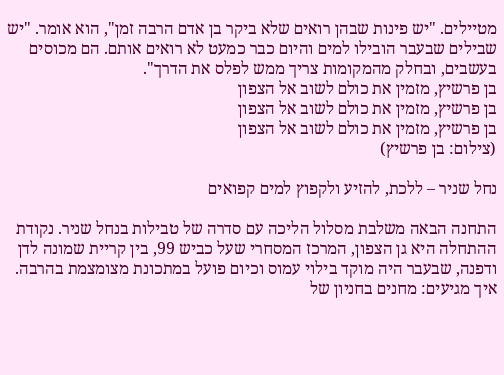מטיילים. "יש פינות שבהן רואים שלא ביקר בן אדם הרבה זמן", הוא אומר. "יש שבילים שבעבר הובילו למים והיום כבר כמעט לא רואים אותם. הם מכוסים בעשבים, ובחלק מהמקומות צריך ממש לפלס את הדרך".
בן פרשיץ, מזמין את כולם לשוב אל הצפון
בן פרשיץ, מזמין את כולם לשוב אל הצפון
בן פרשיץ, מזמין את כולם לשוב אל הצפון
(צילום: בן פרשיץ)

נחל שניר – ללכת, להזיע ולקפוץ למים קפואים

התחנה הבאה משלבת מסלול הליכה עם סדרה של טבילות בנחל שניר. נקודת ההתחלה היא גן הצפון, המרכז המסחרי שעל כביש 99, בין קריית שמונה לדן ודפנה, שבעבר היה מוקד בילוי עמוס וכיום פועל במתכונת מצומצמת בהרבה.
איך מגיעים: מחנים בחניון של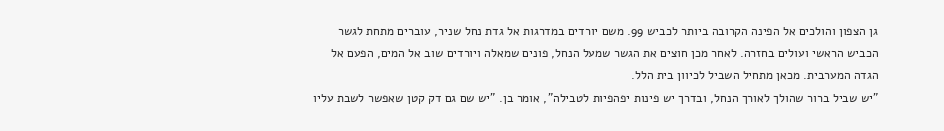גן הצפון והולכים אל הפינה הקרובה ביותר לכביש 99. משם יורדים במדרגות אל גדת נחל שניר, עוברים מתחת לגשר הכביש הראשי ועולים בחזרה. לאחר מכן חוצים את הגשר שמעל הנחל, פונים שמאלה ויורדים שוב אל המים, הפעם אל הגדה המערבית. מכאן מתחיל השביל לכיוון בית הלל.
"יש שביל ברור שהולך לאורך הנחל, ובדרך יש פינות יפהפיות לטבילה", אומר בן. "יש שם גם דק קטן שאפשר לשבת עליו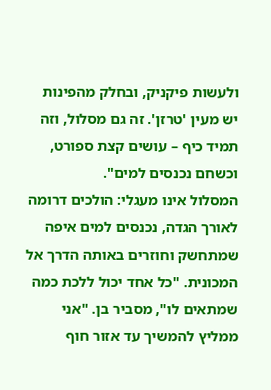ולעשות פיקניק, ובחלק מהפינות יש מעין 'טרזן'. זה גם מסלול, וזה תמיד כיף – עושים קצת ספורט, וכשחם נכנסים למים".
המסלול אינו מעגלי: הולכים דרומה לאורך הגדה, נכנסים למים איפה שמתחשק וחוזרים באותה הדרך אל המכונית. "כל אחד יכול ללכת כמה שמתאים לו", מסביר בן. "אני ממליץ להמשיך עד אזור חוף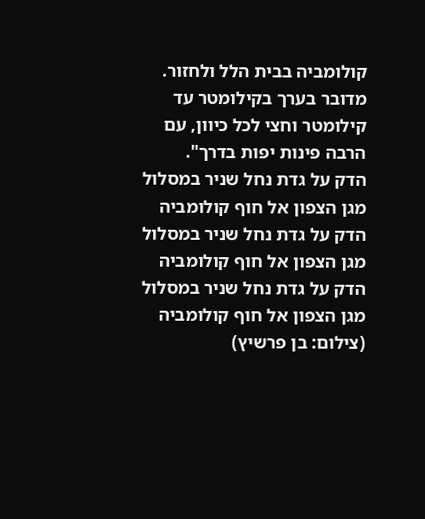קולומביה בבית הלל ולחזור. מדובר בערך בקילומטר עד קילומטר וחצי לכל כיוון, עם הרבה פינות יפות בדרך".
הדק על גדת נחל שניר במסלול מגן הצפון אל חוף קולומביה
הדק על גדת נחל שניר במסלול מגן הצפון אל חוף קולומביה
הדק על גדת נחל שניר במסלול מגן הצפון אל חוף קולומביה
(צילום: בן פרשיץ)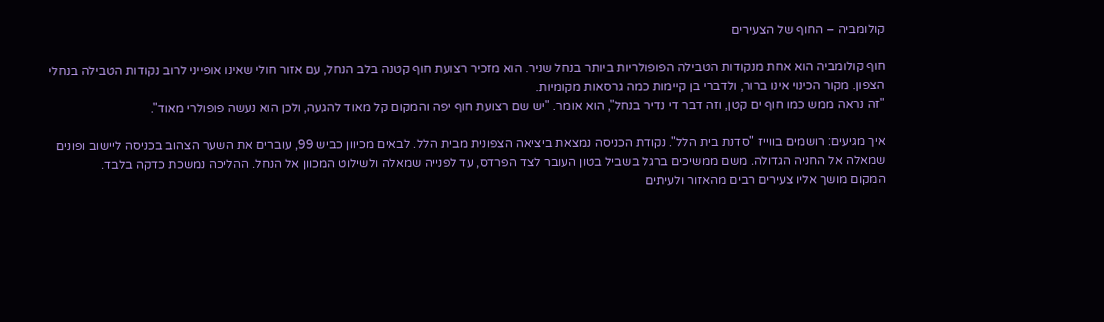קולומביה – החוף של הצעירים

חוף קולומביה הוא אחת מנקודות הטבילה הפופולריות ביותר בנחל שניר. הוא מזכיר רצועת חוף קטנה בלב הנחל, עם אזור חולי שאינו אופייני לרוב נקודות הטבילה בנחלי הצפון. מקור הכינוי אינו ברור, ולדברי בן קיימות כמה גרסאות מקומיות.
"זה נראה ממש כמו חוף ים קטן, וזה דבר די נדיר בנחל", הוא אומר. "יש שם רצועת חוף יפה והמקום קל מאוד להגעה, ולכן הוא נעשה פופולרי מאוד".

איך מגיעים: רושמים בווייז "סדנת בית הלל". נקודת הכניסה נמצאת ביציאה הצפונית מבית הלל. לבאים מכיוון כביש 99, עוברים את השער הצהוב בכניסה ליישוב ופונים שמאלה אל החניה הגדולה. משם ממשיכים ברגל בשביל בטון העובר לצד הפרדס, עד לפנייה שמאלה ולשילוט המכוון אל הנחל. ההליכה נמשכת כדקה בלבד.
המקום מושך אליו צעירים רבים מהאזור ולעיתים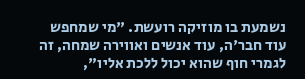נשמעת בו מוזיקה רועשת. "מי שמחפש עוד חבר'ה, עוד אנשים ואווירה שמחה, זה לגמרי חוף שהוא יכול ללכת אליו",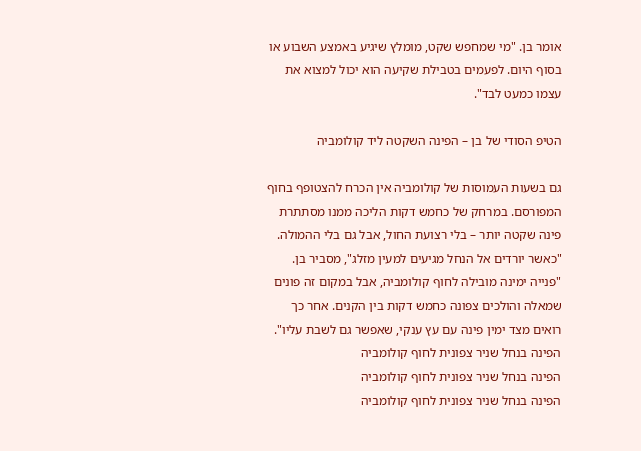אומר בן. "מי שמחפש שקט, מומלץ שיגיע באמצע השבוע או בסוף היום. לפעמים בטבילת שקיעה הוא יכול למצוא את עצמו כמעט לבד".

הטיפ הסודי של בן – הפינה השקטה ליד קולומביה

גם בשעות העמוסות של קולומביה אין הכרח להצטופף בחוף המפורסם. במרחק של כחמש דקות הליכה ממנו מסתתרת פינה שקטה יותר – בלי רצועת החול, אבל גם בלי ההמולה.
"כאשר יורדים אל הנחל מגיעים למעין מזלג", מסביר בן. "פנייה ימינה מובילה לחוף קולומביה, אבל במקום זה פונים שמאלה והולכים צפונה כחמש דקות בין הקנים. אחר כך רואים מצד ימין פינה עם עץ ענקי, שאפשר גם לשבת עליו".
הפינה בנחל שניר צפונית לחוף קולומביה
הפינה בנחל שניר צפונית לחוף קולומביה
הפינה בנחל שניר צפונית לחוף קולומביה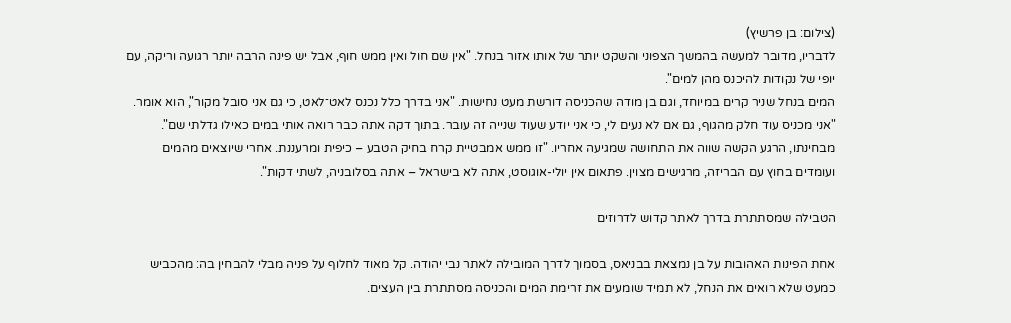(צילום: בן פרשיץ)
לדבריו, מדובר למעשה בהמשך הצפוני והשקט יותר של אותו אזור בנחל. "אין שם חול ואין ממש חוף, אבל יש פינה הרבה יותר רגועה וריקה, עם יופי של נקודות להיכנס מהן למים".
המים בנחל שניר קרים במיוחד, וגם בן מודה שהכניסה דורשת מעט נחישות. "אני בדרך כלל נכנס לאט־לאט, כי גם אני סובל מקור", הוא אומר. "אני מכניס עוד חלק מהגוף, גם אם לא נעים לי, כי אני יודע שעוד שנייה זה עובר. בתוך דקה אתה כבר רואה אותי במים כאילו גדלתי שם".
מבחינתו, הרגע הקשה שווה את התחושה שמגיעה אחריו. "זו ממש אמבטיית קרח בחיק הטבע – כיפית ומרעננת. אחרי שיוצאים מהמים ועומדים בחוץ עם הבריזה, מרגישים מצוין. פתאום אין יולי-אוגוסט, אתה לא בישראל – אתה בסלובניה, לשתי דקות".

הטבילה שמסתתרת בדרך לאתר קדוש לדרוזים

אחת הפינות האהובות על בן נמצאת בבניאס, בסמוך לדרך המובילה לאתר נבי יהודה. קל מאוד לחלוף על פניה מבלי להבחין בה: מהכביש כמעט שלא רואים את הנחל, לא תמיד שומעים את זרימת המים והכניסה מסתתרת בין העצים.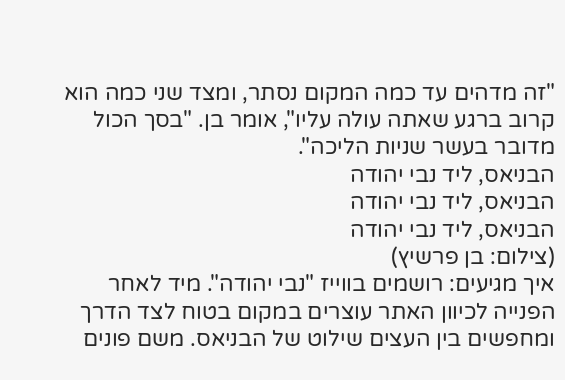"זה מדהים עד כמה המקום נסתר, ומצד שני כמה הוא קרוב ברגע שאתה עולה עליו", אומר בן. "בסך הכול מדובר בעשר שניות הליכה".
הבניאס, ליד נבי יהודה
הבניאס, ליד נבי יהודה
הבניאס, ליד נבי יהודה
(צילום: בן פרשיץ)
איך מגיעים: רושמים בווייז "נבי יהודה". מיד לאחר הפנייה לכיוון האתר עוצרים במקום בטוח לצד הדרך ומחפשים בין העצים שילוט של הבניאס. משם פונים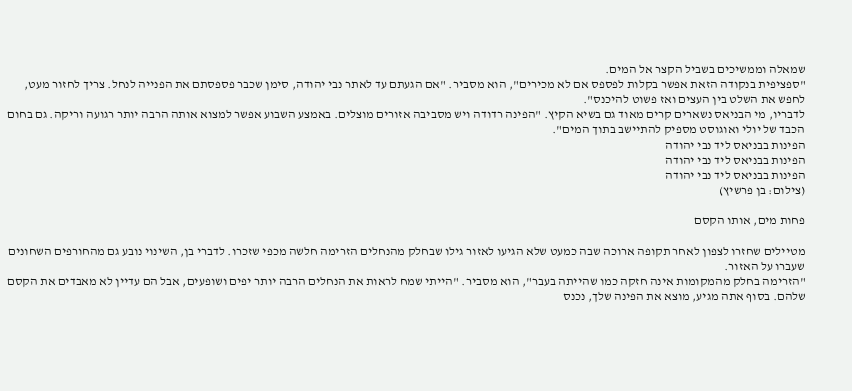שמאלה וממשיכים בשביל הקצר אל המים.
"ספציפית בנקודה הזאת אפשר בקלות לפספס אם לא מכירים", הוא מסביר. "אם הגעתם עד לאתר נבי יהודה, סימן שכבר פספסתם את הפנייה לנחל. צריך לחזור מעט, לחפש את השלט בין העצים ואז פשוט להיכנס".
לדבריו, מי הבניאס נשארים קרים מאוד גם בשיא הקיץ. "הפינה רדודה ויש מסביבה אזורים מוצלים. באמצע השבוע אפשר למצוא אותה הרבה יותר רגועה וריקה. גם בחום הכבד של יולי ואוגוסט מספיק להתיישב בתוך המים".
הפינות בבניאס ליד נבי יהודה
הפינות בבניאס ליד נבי יהודה
הפינות בבניאס ליד נבי יהודה
(צילום: בן פרשיץ)

פחות מים, אותו הקסם

מטיילים שחזרו לצפון לאחר תקופה ארוכה שבה כמעט שלא הגיעו לאזור גילו שבחלק מהנחלים הזרימה חלשה מכפי שזכרו. לדברי בן, השינוי נובע גם מהחורפים השחונים שעברו על האזור.
"הזרימה בחלק מהמקומות אינה חזקה כמו שהייתה בעבר", הוא מסביר. "הייתי שמח לראות את הנחלים הרבה יותר יפים ושופעים, אבל הם עדיין לא מאבדים את הקסם שלהם. בסוף אתה מגיע, מוצא את הפינה שלך, נכנס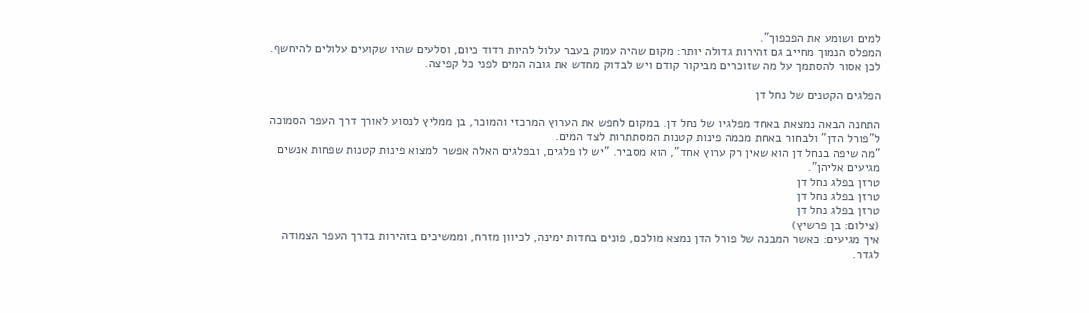למים ושומע את הפכפוך".
המפלס הנמוך מחייב גם זהירות גדולה יותר: מקום שהיה עמוק בעבר עלול להיות רדוד כיום, וסלעים שהיו שקועים עלולים להיחשף. לכן אסור להסתמך על מה שזוכרים מביקור קודם ויש לבדוק מחדש את גובה המים לפני כל קפיצה.

הפלגים הקטנים של נחל דן

התחנה הבאה נמצאת באחד מפלגיו של נחל דן. במקום לחפש את הערוץ המרכזי והמוכר, בן ממליץ לנסוע לאורך דרך העפר הסמוכה ל"פורל הדן" ולבחור באחת מכמה פינות קטנות המסתתרות לצד המים.
"מה שיפה בנחל דן הוא שאין רק ערוץ אחד", הוא מסביר. "יש לו פלגים, ובפלגים האלה אפשר למצוא פינות קטנות שפחות אנשים מגיעים אליהן".
טרזן בפלג נחל דן
טרזן בפלג נחל דן
טרזן בפלג נחל דן
(צילום: בן פרשיץ)
איך מגיעים: כאשר המבנה של פורל הדן נמצא מולכם, פונים בחדות ימינה, לכיוון מזרח, וממשיכים בזהירות בדרך העפר הצמודה לגדר.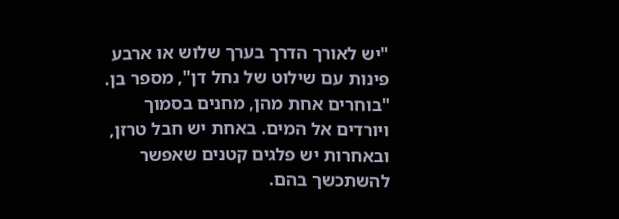"יש לאורך הדרך בערך שלוש או ארבע פינות עם שילוט של נחל דן", מספר בן. "בוחרים אחת מהן, מחנים בסמוך ויורדים אל המים. באחת יש חבל טרזן, ובאחרות יש פלגים קטנים שאפשר להשתכשך בהם.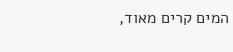המים קרים מאוד,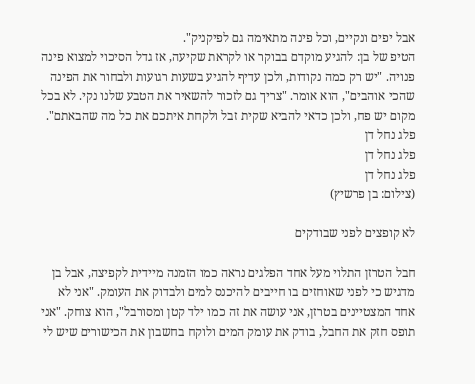אבל יפים ונקיים, וכל פינה מתאימה גם לפיקניק".
הטיפ של בן: להגיע מוקדם בבוקר או לקראת שקיעה, אז גדל הסיכוי למצוא פינה פנויה. "יש רק כמה נקודות, ולכן עדיף להגיע בשעות רגועות ולבחור את הפינה שהכי אוהבים", הוא אומר. "צריך גם לזכור להשאיר את הטבע שלנו נקי. לא בכל מקום יש פח, ולכן כדאי להביא שקית זבל ולקחת איתכם את כל מה שהבאתם".
פלג נחל דן
פלג נחל דן
פלג נחל דן
(צילום: בן פרשיץ)

לא קופצים לפני שבודקים

חבל הטרזן התלוי מעל אחד הפלגים נראה כמו הזמנה מיידית לקפיצה, אבל בן מדגיש כי לפני שאוחזים בו חייבים להיכנס למים ולבדוק את העומק. "אני לא אחד המצטיינים בטרזן, אני עושה את זה כמו ילד קטן ומסורבל", הוא צוחק. "אני תופס חזק את החבל, בודק את עומק המים ולוקח בחשבון את הכישורים שיש לי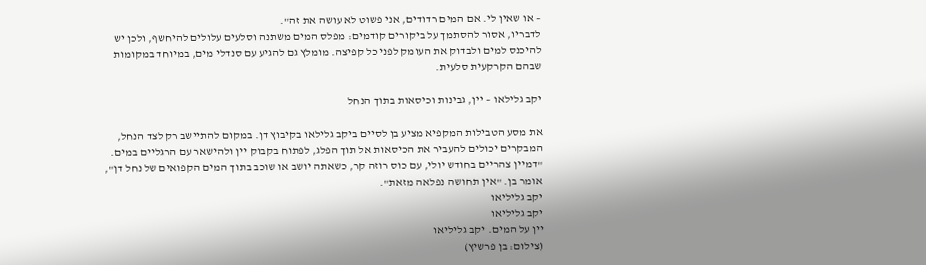– או שאין לי. אם המים רדודים, אני פשוט לא עושה את זה".
לדבריו, אסור להסתמך על ביקורים קודמים: מפלס המים משתנה וסלעים עלולים להיחשף, ולכן יש להיכנס למים ולבדוק את העומק לפני כל קפיצה. מומלץ גם להגיע עם סנדלי מים, במיוחד במקומות שבהם הקרקעית סלעית.

יקב גלילאו – יין, גבינות וכיסאות בתוך הנחל

את מסע הטבילות המקפיא מציע בן לסיים ביקב גלילאו בקיבוץ דן. במקום להתיישב רק לצד הנחל, המבקרים יכולים להעביר את הכיסאות אל תוך הפלג, לפתוח בקבוק יין ולהישאר עם הרגליים במים.
"דמיין צהריים בחודש יולי, עם כוס רוזה קר, כשאתה יושב או שוכב בתוך המים הקפואים של נחל דן", אומר בן. "אין תחושה נפלאה מזאת".
יקב גליליאו
יקב גליליאו
יין על המים. יקב גליליאו
(צילום: בן פרשיץ)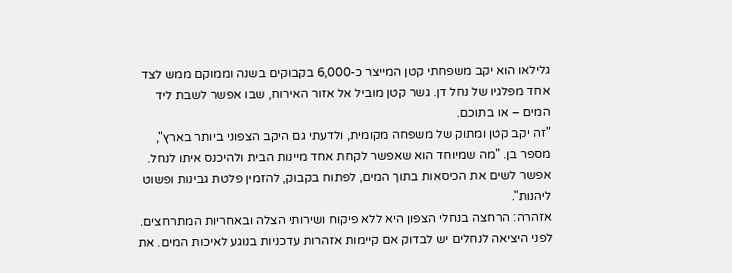גלילאו הוא יקב משפחתי קטן המייצר כ-6,000 בקבוקים בשנה וממוקם ממש לצד אחד מפלגיו של נחל דן. גשר קטן מוביל אל אזור האירוח, שבו אפשר לשבת ליד המים – או בתוכם.
"זה יקב קטן ומתוק של משפחה מקומית, ולדעתי גם היקב הצפוני ביותר בארץ", מספר בן. "מה שמיוחד הוא שאפשר לקחת אחד מיינות הבית ולהיכנס איתו לנחל. אפשר לשים את הכיסאות בתוך המים, לפתוח בקבוק, להזמין פלטת גבינות ופשוט ליהנות".
אזהרה: הרחצה בנחלי הצפון היא ללא פיקוח ושירותי הצלה ובאחריות המתרחצים. לפני היציאה לנחלים יש לבדוק אם קיימות אזהרות עדכניות בנוגע לאיכות המים. את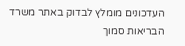העדכונים מומלץ לבדוק באתר משרד הבריאות סמוך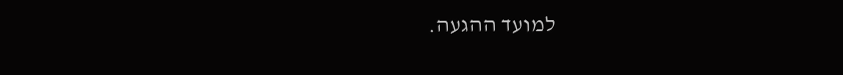למועד ההגעה.